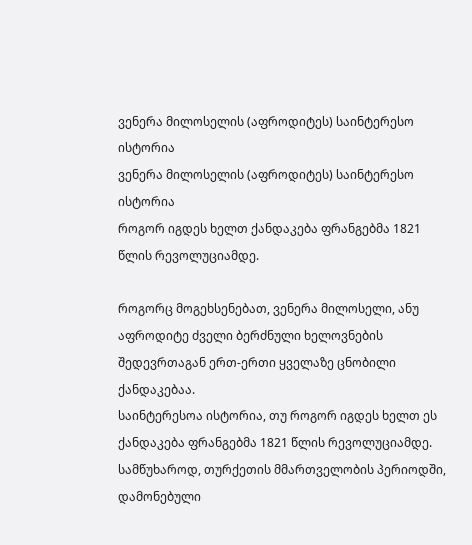ვენერა მილოსელის (აფროდიტეს) საინტერესო ისტორია
ვენერა მილოსელის (აფროდიტეს) საინტერესო ისტორია
როგორ იგდეს ხელთ ქანდაკება ფრანგებმა 1821 წლის რევოლუციამდე.

როგორც მოგეხსენებათ, ვენერა მილოსელი, ანუ აფროდიტე ძველი ბერძნული ხელოვნების შედევრთაგან ერთ-ერთი ყველაზე ცნობილი ქანდაკებაა.
საინტერესოა ისტორია, თუ როგორ იგდეს ხელთ ეს ქანდაკება ფრანგებმა 1821 წლის რევოლუციამდე.
სამწუხაროდ, თურქეთის მმართველობის პერიოდში, დამონებული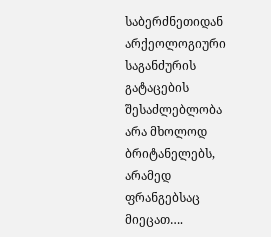საბერძნეთიდან არქეოლოგიური საგანძურის გატაცების შესაძლებლობა არა მხოლოდ ბრიტანელებს, არამედ ფრანგებსაც მიეცათ….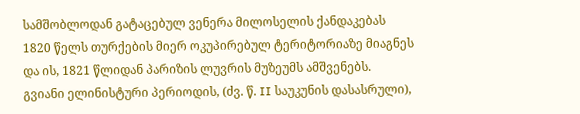სამშობლოდან გატაცებულ ვენერა მილოსელის ქანდაკებას 1820 წელს თურქების მიერ ოკუპირებულ ტერიტორიაზე მიაგნეს და ის, 1821 წლიდან პარიზის ლუვრის მუზეუმს ამშვენებს.
გვიანი ელინისტური პერიოდის, (ძვ. წ. II საუკუნის დასასრული),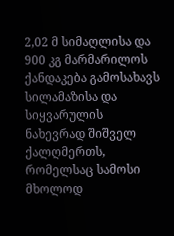2,02 მ სიმაღლისა და 900 კგ მარმარილოს ქანდაკება გამოსახავს სილამაზისა და სიყვარულის ნახევრად შიშველ ქალღმერთს, რომელსაც სამოსი მხოლოდ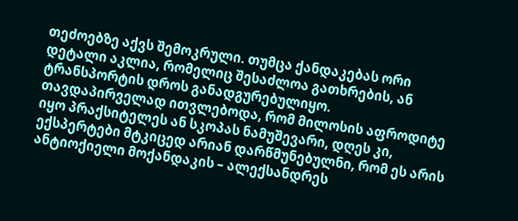თეძოებზე აქვს შემოკრული. თუმცა ქანდაკებას ორი დეტალი აკლია, რომელიც შესაძლოა გათხრების, ან ტრანსპორტის დროს განადგურებულიყო.
თავდაპირველად ითვლებოდა, რომ მილოსის აფროდიტე იყო პრაქსიტელეს ან სკოპას ნამუშევარი, დღეს კი, ექსპერტები მტკიცედ არიან დარწმუნებულნი, რომ ეს არის ანტიოქიელი მოქანდაკის – ალექსანდრეს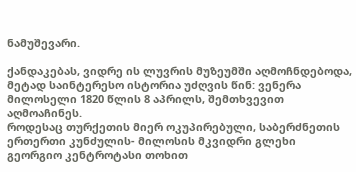ნამუშევარი.

ქანდაკებას, ვიდრე ის ლუვრის მუზეუმში აღმოჩნდებოდა, მეტად საინტერესო ისტორია უძღვის წინ: ვენერა მილოსელი 1820 წლის 8 აპრილს, შემთხვევით აღმოაჩინეს.
როდესაც თურქეთის მიერ ოკუპირებული, საბერძნეთის ერთერთი კუნძულის- მილოსის მკვიდრი გლეხი გეორგიო კენტროტასი თოხით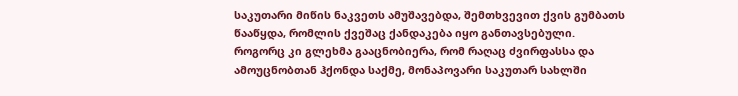საკუთარი მიწის ნაკვეთს ამუშავებდა, შემთხვევით ქვის გუმბათს წააწყდა, რომლის ქვეშაც ქანდაკება იყო განთავსებული.
როგორც კი გლეხმა გააცნობიერა, რომ რაღაც ძვირფასსა და ამოუცნობთან ჰქონდა საქმე, მონაპოვარი საკუთარ სახლში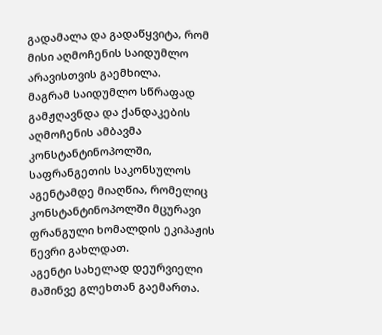გადამალა და გადაწყვიტა, რომ მისი აღმოჩენის საიდუმლო არავისთვის გაემხილა.
მაგრამ საიდუმლო სწრაფად გამჟღავნდა და ქანდაკების აღმოჩენის ამბავმა კონსტანტინოპოლში, საფრანგეთის საკონსულოს აგენტამდე მიაღწია, რომელიც კონსტანტინოპოლში მცურავი ფრანგული ხომალდის ეკიპაჟის წევრი გახლდათ.
აგენტი სახელად დეურვიელი მაშინვე გლეხთან გაემართა.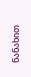ნანახით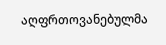აღფრთოვანებულმა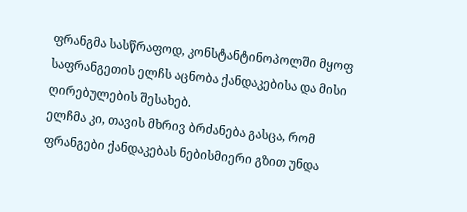ფრანგმა სასწრაფოდ, კონსტანტინოპოლში მყოფ საფრანგეთის ელჩს აცნობა ქანდაკებისა და მისი ღირებულების შესახებ.
ელჩმა კი, თავის მხრივ ბრძანება გასცა, რომ ფრანგები ქანდაკებას ნებისმიერი გზით უნდა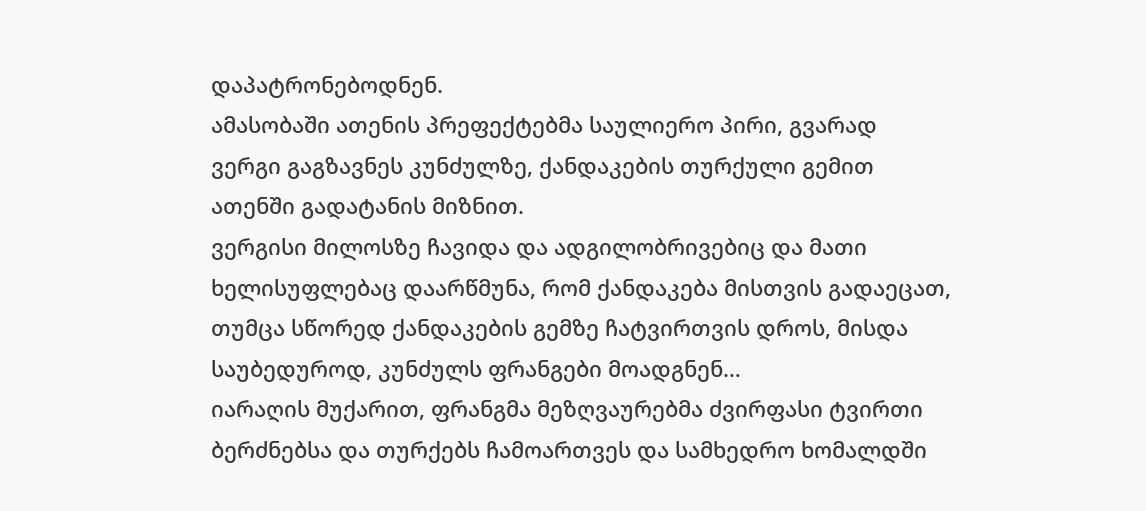დაპატრონებოდნენ.
ამასობაში ათენის პრეფექტებმა საულიერო პირი, გვარად ვერგი გაგზავნეს კუნძულზე, ქანდაკების თურქული გემით ათენში გადატანის მიზნით.
ვერგისი მილოსზე ჩავიდა და ადგილობრივებიც და მათი ხელისუფლებაც დაარწმუნა, რომ ქანდაკება მისთვის გადაეცათ, თუმცა სწორედ ქანდაკების გემზე ჩატვირთვის დროს, მისდა საუბედუროდ, კუნძულს ფრანგები მოადგნენ…
იარაღის მუქარით, ფრანგმა მეზღვაურებმა ძვირფასი ტვირთი ბერძნებსა და თურქებს ჩამოართვეს და სამხედრო ხომალდში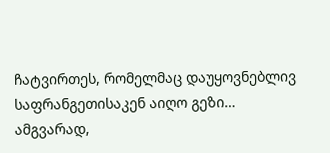ჩატვირთეს, რომელმაც დაუყოვნებლივ საფრანგეთისაკენ აიღო გეზი…
ამგვარად,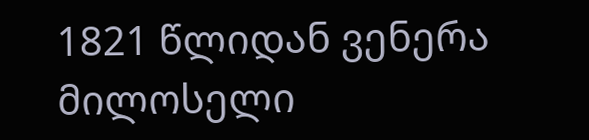1821 წლიდან ვენერა მილოსელი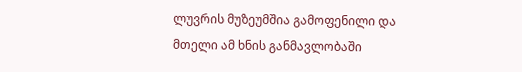ლუვრის მუზეუმშია გამოფენილი და მთელი ამ ხნის განმავლობაში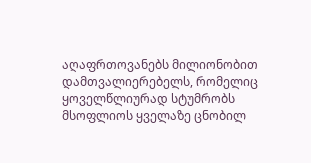აღაფრთოვანებს მილიონობით დამთვალიერებელს, რომელიც ყოველწლიურად სტუმრობს მსოფლიოს ყველაზე ცნობილ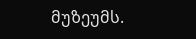მუზეუმს.